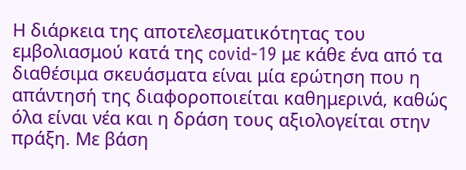Η διάρκεια της αποτελεσματικότητας του εμβολιασμού κατά της covid-19 με κάθε ένα από τα διαθέσιμα σκευάσματα είναι μία ερώτηση που η απάντησή της διαφοροποιείται καθημερινά, καθώς όλα είναι νέα και η δράση τους αξιολογείται στην πράξη. Με βάση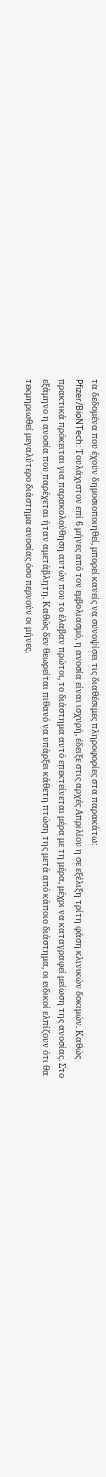τα δεδομένα που έχουν δημοσιοποιηθεί, μπορεί κανείς να συνοψίσει τις διαθέσιμες πληροφορίες στα παρακάτω:
Pfizer/BioNTech: Τουλάχιστον επί 6 μήνες από τον εμβολιασμό, η ανοσία είναι ισχυρή, έδειξε στις αρχές Απριλίου η σε εξέλιξη τρίτη φάση κλινικών δοκιμών. Καθώς πρακτικά πρόκειται για παρακολούθηση αυτών που το έλαβαν πρώτοι, το διάστημα αυτό επεκτείνεται μέρα με τη μέρα, μέχρι να καταγραφεί μείωση της ανοσίας. Στο εξάμηνο η ανοσία που παρέχεται ήταν αμετάβλητη. Καθώς δεν θεωρείται πιθανό να υπάρξει κάθετη πτώση της μετά από κάποιο διάστημα, οι ειδικοί ελπίζουν ότι θα τεκμηριωθεί μεγαλύτερο διάστημα ανοσίας όσο περνούν οι μήνες.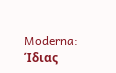Moderna: Ίδιας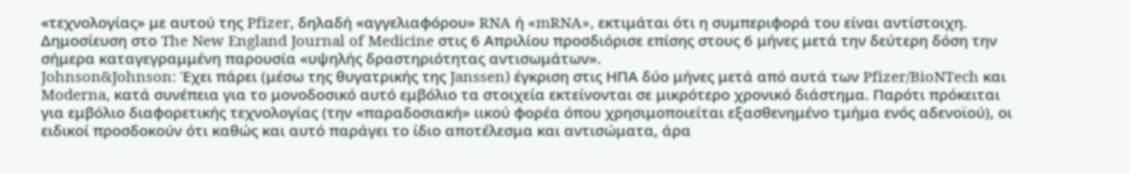«τεχνολογίας» με αυτού της Pfizer, δηλαδή «αγγελιαφόρου» RNA ή «mRNA», εκτιμάται ότι η συμπεριφορά του είναι αντίστοιχη. Δημοσίευση στο The New England Journal of Medicine στις 6 Απριλίου προσδιόρισε επίσης στους 6 μήνες μετά την δεύτερη δόση την σήμερα καταγεγραμμένη παρουσία «υψηλής δραστηριότητας αντισωμάτων».
Johnson&Johnson: Έχει πάρει (μέσω της θυγατρικής της Janssen) έγκριση στις ΗΠΑ δύο μήνες μετά από αυτά των Pfizer/BioNTech και Moderna, κατά συνέπεια για το μονοδοσικό αυτό εμβόλιο τα στοιχεία εκτείνονται σε μικρότερο χρονικό διάστημα. Παρότι πρόκειται για εμβόλιο διαφορετικής τεχνολογίας (την «παραδοσιακή» ιικού φορέα όπου χρησιμοποιείται εξασθενημένο τμήμα ενός αδενοϊού), οι ειδικοί προσδοκούν ότι καθώς και αυτό παράγει το ίδιο αποτέλεσμα και αντισώματα, άρα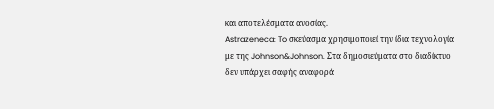και αποτελέσματα ανοσίας.
Astrazeneca: To σκεύασμα χρησιμοποιεί την ίδια τεχνολογία με της Johnson&Johnson. Στα δημοσιεύματα στο διαδίκτυο δεν υπάρχει σαφής αναφορά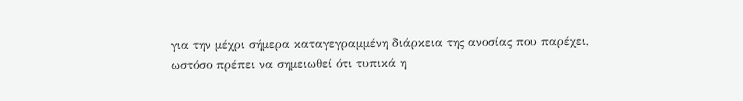για την μέχρι σήμερα καταγεγραμμένη διάρκεια της ανοσίας που παρέχει, ωστόσο πρέπει να σημειωθεί ότι τυπικά η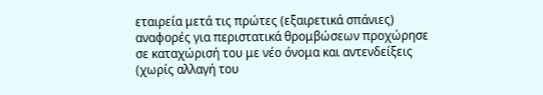εταιρεία μετά τις πρώτες (εξαιρετικά σπάνιες) αναφορές για περιστατικά θρομβώσεων προχώρησε σε καταχώρισή του με νέο όνομα και αντενδείξεις (χωρίς αλλαγή του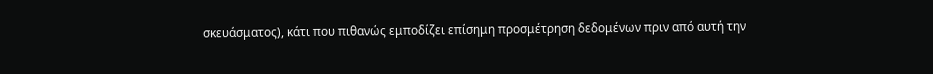σκευάσματος), κάτι που πιθανώς εμποδίζει επίσημη προσμέτρηση δεδομένων πριν από αυτή την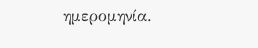ημερομηνία.